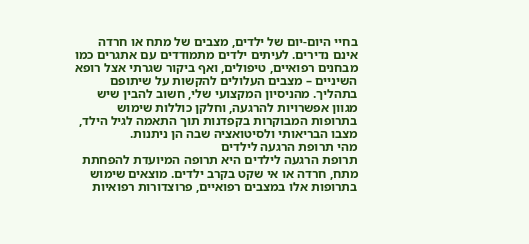בחיי היום-יום של ילדים, מצבים של מתח או חרדה אינם נדירים. לעיתים ילדים מתמודדים עם אתגרים כמו מבחנים רפואיים, טיפולים, ואף ביקור שגרתי אצל רופא השיניים – מצבים העלולים להקשות על שיתופם בתהליך. מהניסיון המקצועי שלי, חשוב להבין שיש מגוון אפשרויות להרגעה, וחלקן כוללות שימוש בתרופות המבוקרות בקפדנות תוך התאמה לגיל הילד, מצבו הבריאותי ולסיטואציה שבה הן ניתנות.
מהי תרופת הרגעה לילדים
תרופת הרגעה לילדים היא תרופה המיועדת להפחתת מתח, חרדה או אי שקט בקרב ילדים. מוצאים שימוש בתרופות אלו במצבים רפואיים, פרוצדורות רפואיות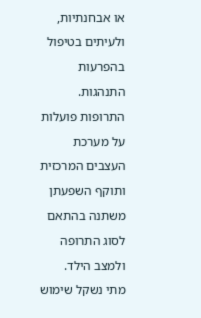או אבחנתיות, ולעיתים בטיפול בהפרעות התנהגות. התרופות פועלות על מערכת העצבים המרכזית ותוקף השפעתן משתנה בהתאם לסוג התרופה ולמצב הילד.
מתי נשקל שימוש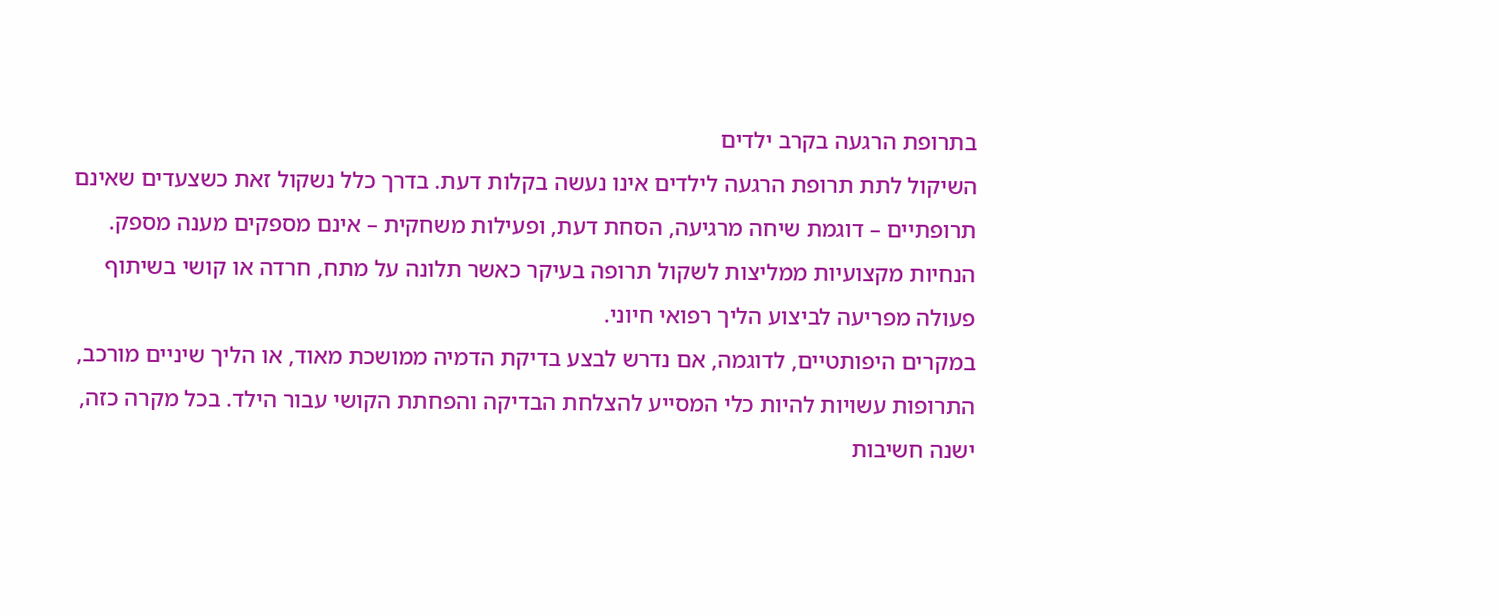בתרופת הרגעה בקרב ילדים
השיקול לתת תרופת הרגעה לילדים אינו נעשה בקלות דעת. בדרך כלל נשקול זאת כשצעדים שאינם תרופתיים – דוגמת שיחה מרגיעה, הסחת דעת, ופעילות משחקית – אינם מספקים מענה מספק. הנחיות מקצועיות ממליצות לשקול תרופה בעיקר כאשר תלונה על מתח, חרדה או קושי בשיתוף פעולה מפריעה לביצוע הליך רפואי חיוני.
במקרים היפותטיים, לדוגמה, אם נדרש לבצע בדיקת הדמיה ממושכת מאוד, או הליך שיניים מורכב, התרופות עשויות להיות כלי המסייע להצלחת הבדיקה והפחתת הקושי עבור הילד. בכל מקרה כזה, ישנה חשיבות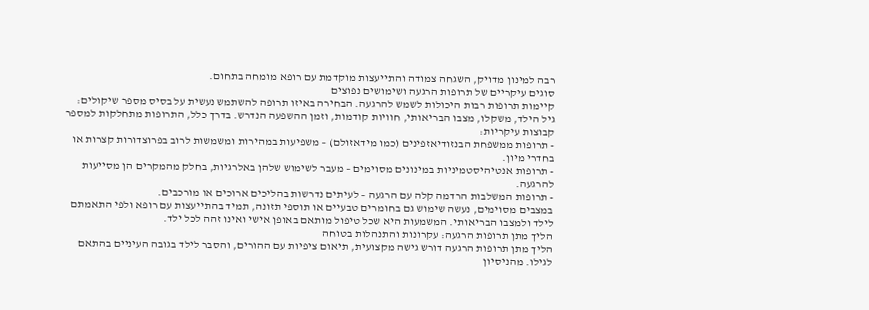רבה למינון מדויק, השגחה צמודה והתייעצות מוקדמת עם רופא מומחה בתחום.
סוגים עיקריים של תרופות הרגעה ושימושים נפוצים
קיימות תרופות רבות היכולות לשמש להרגעה. הבחירה באיזו תרופה להשתמש נעשית על בסיס מספר שיקולים: גיל הילד, משקלו, מצבו הבריאותי, חוויות קודמות, וזמן ההשפעה הנדרש. בדרך כלל, התרופות מתחלקות למספר קבוצות עיקריות:
- תרופות ממשפחת הבנזודיאזפינים (כמו מידאזולם) – משפיעות במהירות ומשמשות לרוב בפרוצדורות קצרות או בחדרי מיון.
- תרופות אנטיהיסטמיניות במינונים מסוימים – מעבר לשימוש שלהן באלרגיות, בחלק מהמקרים הן מסייעות להרגעה.
- תרופות המשלבות הרדמה קלה עם הרגעה – לעיתים נדרשות בהליכים ארוכים או מורכבים.
במצבים מסוימים, נעשה שימוש גם בחומרים טבעיים או תוספי תזונה, תמיד בהתייעצות עם רופא ולפי התאמתם לילד ולמצבו הבריאותי. המשמעות היא שכל טיפול מותאם באופן אישי ואינו זהה לכל ילד.
הליך מתן תרופות הרגעה: עקרונות והתנהלות בטוחה
הליך מתן תרופות הרגעה דורש גישה מקצועית, תיאום ציפיות עם ההורים, והסבר לילד בגובה העיניים בהתאם לגילו. מהניסיון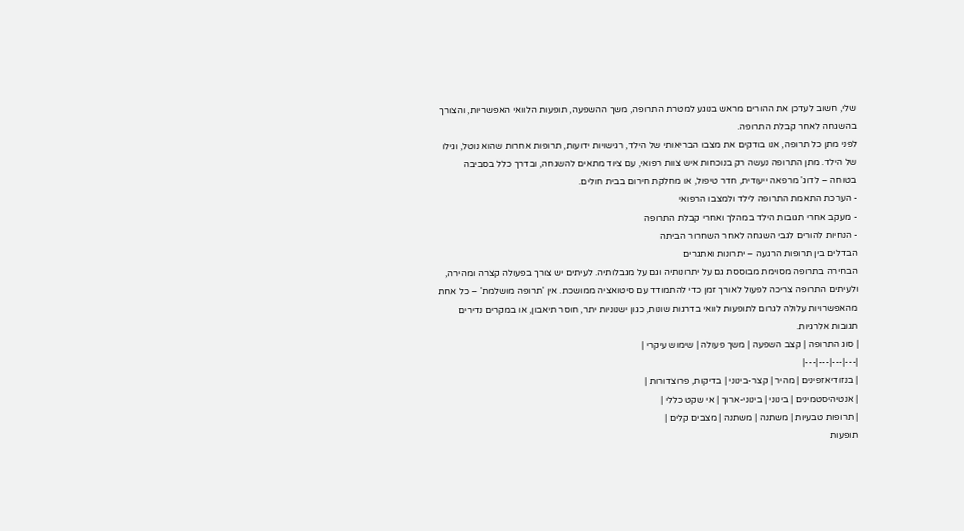שלי, חשוב לעדכן את ההורים מראש בנוגע למטרת התרופה, משך ההשפעה, תופעות הלוואי האפשריות, והצורך בהשגחה לאחר קבלת התרופה.
לפני מתן כל תרופה, אנו בודקים את מצבו הבריאותי של הילד, רגישויות ידועות, תרופות אחרות שהוא נוטל, וגילו של הילד. מתן התרופה נעשה רק בנוכחות איש צוות רפואי, עם ציוד מתאים להשגחה, ובדרך כלל בסביבה בטוחה – לדוג' מרפאה ייעודית, חדר טיפול, או מחלקת חירום בבית חולים.
- הערכת התאמת התרופה לילד ולמצבו הרפואי
- מעקב אחרי תגובות הילד במהלך ואחרי קבלת התרופה
- הנחיות להורים לגבי השגחה לאחר השחרור הביתה
הבדלים בין תרופות הרגעה – יתרונות ואתגרים
הבחירה בתרופה מסוימת מבוססת גם על יתרונותיה וגם על מגבלותיה. לעיתים יש צורך בפעולה קצרה ומהירה, ולעיתים התרופה צריכה לפעול לאורך זמן כדי להתמודד עם סיטואציה ממושכת. אין 'תרופה מושלמת' – כל אחת מהאפשרויות עלולה לגרום לתופעות לוואי בדרגות שונות, כגון ישנוניות יתר, חוסר תיאבון, או במקרים נדירים תגובות אלרגיות.
| סוג התרופה | קצב השפעה | משך פעולה | שימוש עיקרי |
|---|---|---|---|
| בנזודיאזפינים | מהיר | קצר-בינוני | בדיקות, פרוצדורות |
| אנטיהיסטמינים | בינוני | בינוני-ארוך | אי שקט כללי |
| תרופות טבעיות | משתנה | משתנה | מצבים קלים |
תופעות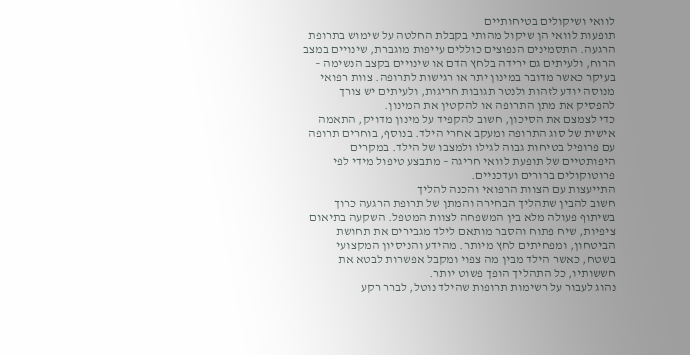לוואי ושיקולים בטיחותיים
תופעות לוואי הן שיקול מהותי בקבלת החלטה על שימוש בתרופת הרגעה. התסמינים הנפוצים כוללים עייפות מוגברת, שינויים במצב הרוח, ולעיתים גם ירידה בלחץ הדם או שינויים בקצב הנשימה – בעיקר כאשר מדובר במינון יתר או רגישות לתרופה. צוות רפואי מנוסה יודע לזהות ולנטר תגובות חריגות, ולעיתים יש צורך להפסיק את מתן התרופה או להקטין את המינון.
כדי לצמצם את הסיכון, חשוב להקפיד על מינון מדויק, התאמה אישית של סוג התרופה ומעקב אחרי הילד. בנוסף, בוחרים תרופה עם פרופיל בטיחות גבוה לגילו ולמצבו של הילד. במקרים היפותטיים של תופעת לוואי חריגה – מתבצע טיפול מידי לפי פרוטוקולים ברורים ועדכניים.
התייעצות עם הצוות הרפואי והכנה להליך
חשוב להבין שתהליך הבחירה והמתן של תרופת הרגעה כרוך בשיתוף פעולה מלא בין המשפחה לצוות המטפל. השקעה בתיאום ציפיות, שיח פתוח והסבר מותאם לילד מגבירים את תחושת הביטחון, ומפחיתים לחץ מיותר. מהידע והניסיון המקצועי בשטח, כאשר הילד מבין מה צפוי ומקבל אפשרות לבטא את חששותיו, כל התהליך הופך פשוט יותר.
נהוג לעבור על רשימות תרופות שהילד נוטל, לברר רקע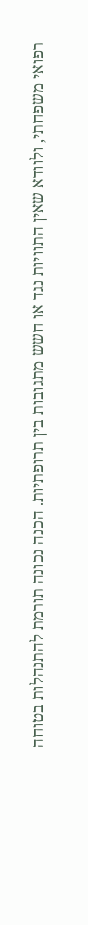רפואי משפחתי, ולוודא שאין התוויות נגד או חשש מתגובות בין תרופתיות. הכנה נכונה תורמת להתנהלות בטוחה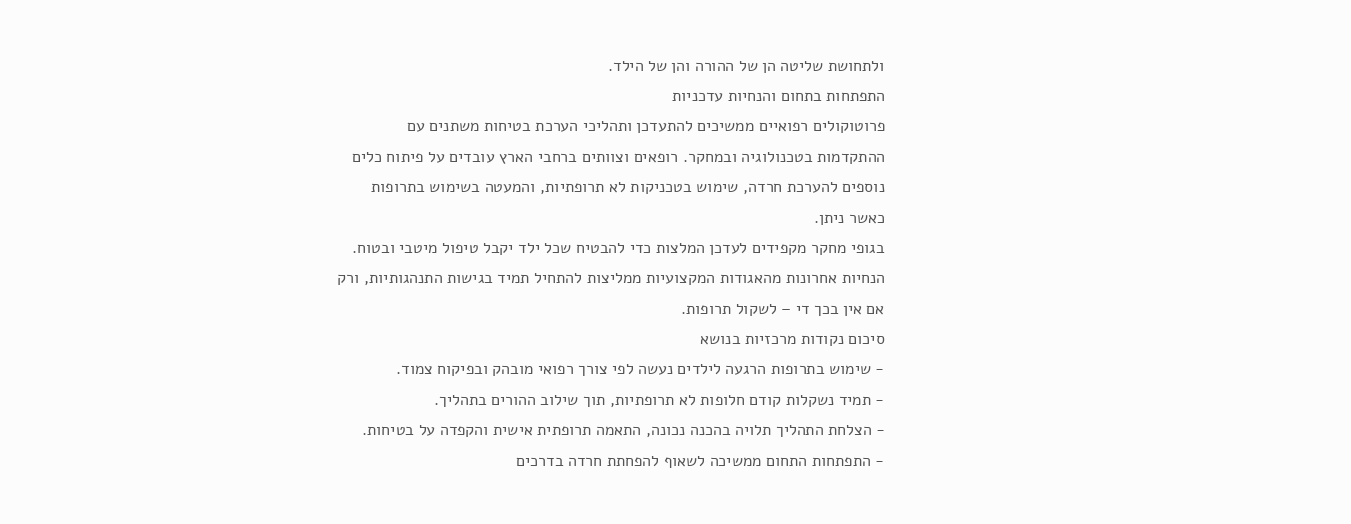ולתחושת שליטה הן של ההורה והן של הילד.
התפתחות בתחום והנחיות עדכניות
פרוטוקולים רפואיים ממשיכים להתעדכן ותהליכי הערכת בטיחות משתנים עם ההתקדמות בטכנולוגיה ובמחקר. רופאים וצוותים ברחבי הארץ עובדים על פיתוח כלים נוספים להערכת חרדה, שימוש בטכניקות לא תרופתיות, והמעטה בשימוש בתרופות כאשר ניתן.
בגופי מחקר מקפידים לעדכן המלצות כדי להבטיח שכל ילד יקבל טיפול מיטבי ובטוח. הנחיות אחרונות מהאגודות המקצועיות ממליצות להתחיל תמיד בגישות התנהגותיות, ורק אם אין בכך די – לשקול תרופות.
סיכום נקודות מרכזיות בנושא
- שימוש בתרופות הרגעה לילדים נעשה לפי צורך רפואי מובהק ובפיקוח צמוד.
- תמיד נשקלות קודם חלופות לא תרופתיות, תוך שילוב ההורים בתהליך.
- הצלחת התהליך תלויה בהכנה נכונה, התאמה תרופתית אישית והקפדה על בטיחות.
- התפתחות התחום ממשיכה לשאוף להפחתת חרדה בדרכים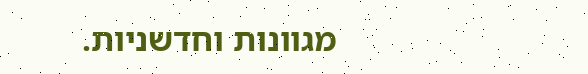מגוונות וחדשניות.